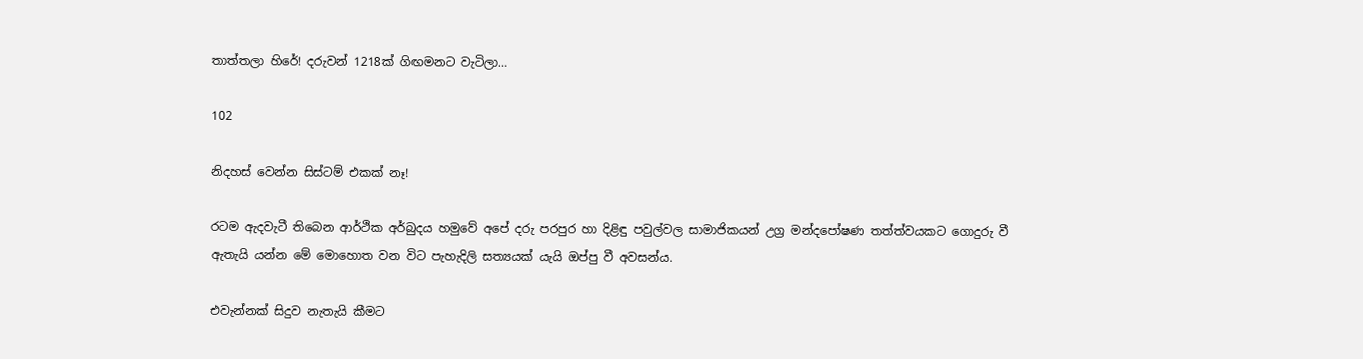තාත්තලා හිරේ! දරුවන් 1218ක් ගිඟමනට වැටිලා…

102

නිදහස් වෙන්න සිස්ටම් එකක් නෑ!

රටම ඇදවැටී තිබෙන ආර්ථික අර්බුදය හමුවේ අපේ දරු පරපුර හා දිළිඳු පවුල්වල සාමාජිකයන් උග්‍ර මන්දපෝෂණ තත්ත්වයකට ගොදුරු වී ඇතැයි යන්න මේ මොහොත වන විට පැහැදිලි සත්‍යයක් යැයි ඔප්පු වී අවසන්ය.

එවැන්නක් සිදුව නැතැයි කීමට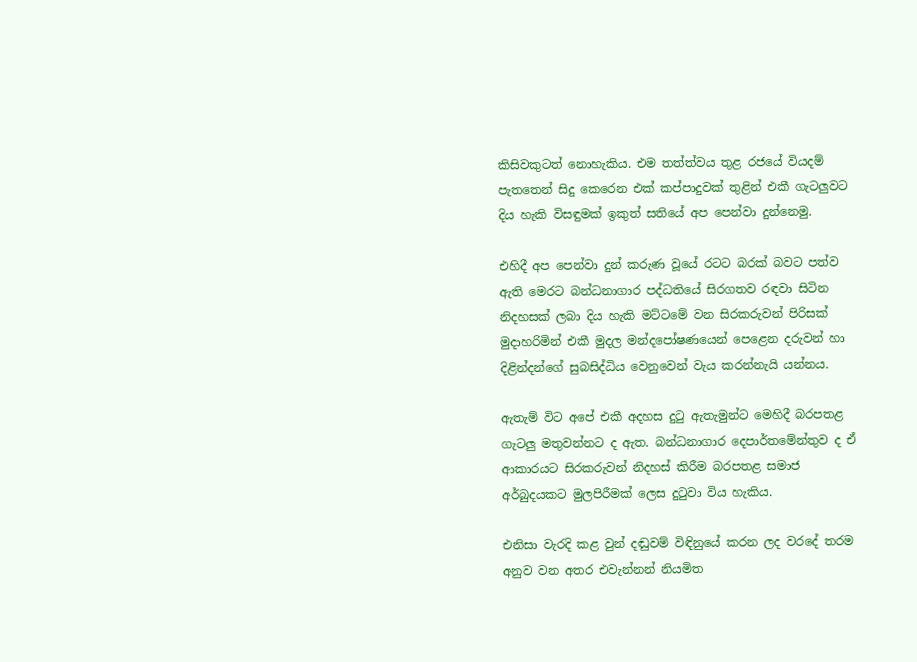කිසිවකුටත් නොහැකිය. එම තත්ත්වය තුළ රජයේ වියදම් පැතතෙන් සිදු කෙරෙන එක් කප්පාදුවක් තුළින් එකී ගැටලුවට දිය හැකි විසඳුමක් ඉකුත් සතියේ අප පෙන්වා දුන්නෙමු.

එහිදී අප පෙන්වා දුන් කරුණ වූයේ රටට බරක් බවට පත්ව ඇති මෙරට බන්ධනාගාර පද්ධතියේ සිරගතව රඳවා සිටින නිදහසක් ලබා දිය හැකි මට්ටමේ වන සිරකරුවන් පිරිසක් මුදාහරිමින් එකී මුදල මන්දපෝෂණයෙන් පෙළෙන දරුවන් හා දිළින්දන්ගේ සුබසිද්ධිය වෙනුවෙන් වැය කරන්නැයි යන්නය.

ඇතැම් විට අපේ එකී අදහස දුටු ඇතැමුන්ට මෙහිදී බරපතළ ගැටලු මතුවන්නට ද ඇත. බන්ධනාගාර දෙපාර්තමේන්තුව ද ඒ ආකාරයට සිරකරුවන් නිදහස් කිරීම බරපතළ සමාජ අර්බුදයකට මුලපිරීමක් ලෙස දුටුවා විය හැකිය.

එනිසා වැරදි කළ වුන් දඬුවම් විඳිනුයේ කරන ලද වරදේ තරම අනුව වන අතර එවැන්නන් නියමිත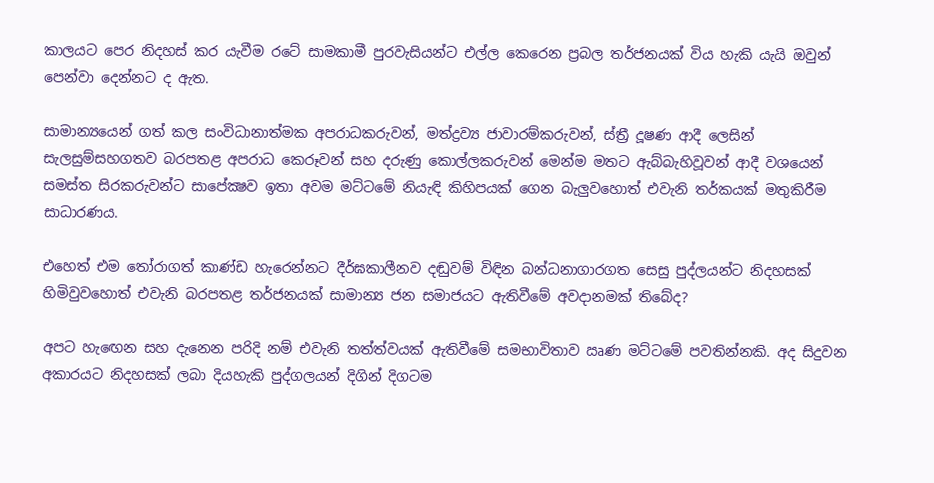කාලයට පෙර නිදහස් කර යැවීම රටේ සාමකාමී පුරවැසියන්ට එල්ල කෙරෙන ප්‍රබල තර්ජනයක් විය හැකි යැයි ඔවුන් පෙන්වා දෙන්නට ද ඇත.

සාමාන්‍යයෙන් ගත් කල සංවිධානාත්මක අපරාධකරුවන්, මත්ද්‍රව්‍ය ජාවාරම්කරුවන්, ස්ත්‍රී දූෂණ ආදී ලෙසින් සැලසුම්සහගතව බරපතළ අපරාධ කෙරූවන් සහ දරුණු කොල්ලකරුවන් මෙන්ම මතට ඇබ්බැහිවූවන් ආදී වශයෙන් සමස්ත සිරකරුවන්ට සාපේක්‍ෂව ඉතා අවම මට්ටමේ නියැඳි කිහිපයක් ගෙන බැලුවහොත් එවැනි තර්කයක් මතුකිරීම සාධාරණය.

එහෙත් එම තෝරාගත් කාණ්ඩ හැරෙන්නට දීර්ඝකාලීනව දඬුවම් විඳින බන්ධනාගාරගත සෙසු පුද්ලයන්ට නිදහසක් හිමිවුවහොත් එවැනි බරපතළ තර්ජනයක් සාමාන්‍ය ජන සමාජයට ඇතිවීමේ අවදානමක් තිබේද?

අපට හැඟෙන සහ දැනෙන පරිදි නම් එවැනි තත්ත්වයක් ඇතිවීමේ සමභාවිතාව ඍණ මට්ටමේ පවතින්නකි. අද සිදුවන අකාරයට නිදහසක් ලබා දියහැකි පුද්ගලයන් දිගින් දිගටම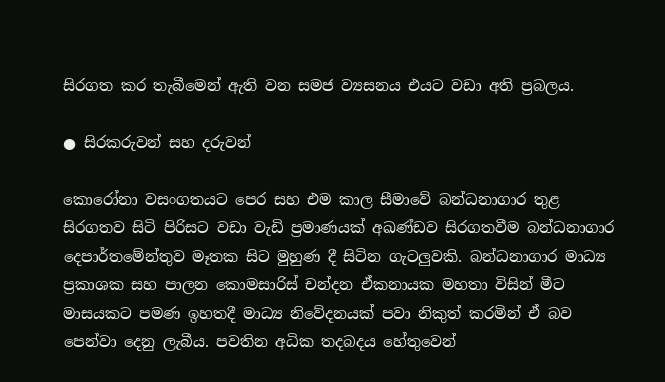සිරගත කර තැබීමෙන් ඇති වන සමජ ව්‍යසනය එයට වඩා අති ප්‍රබලය.

● සිරකරුවන් සහ දරුවන්

කොරෝනා වසංගතයට පෙර සහ එම කාල සීමාවේ බන්ධනාගාර තුළ සිරගතව සිටි පිරිසට වඩා වැඩි ප්‍රමාණයක් අඛණ්ඩව සිරගතවීම බන්ධනාගාර දෙපාර්තමේන්තුව මෑතක සිට මුහුණ දී සිටින ගැටලුවකි. බන්ධනාගාර මාධ්‍ය ප්‍රකාශක සහ පාලන කොමසාරිස් චන්දන ඒකනායක මහතා විසින් මීට මාසයකට පමණ ඉහතදී මාධ්‍ය නිවේදනයක් පවා නිකුත් කරමින් ඒ බව පෙන්වා දෙනු ලැබීය. පවතින අධික තදබදය හේතුවෙන්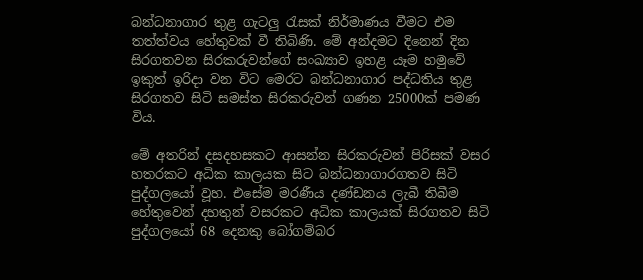බන්ධනාගාර තුළ ගැටලු රැසක් නිර්මාණය වීමට එම තත්ත්වය හේතුවක් වී තිබිණි. මේ අන්දමට දිනෙන් දින සිරගතවන සිරකරුවන්ගේ සංඛ්‍යාව ඉහළ යෑම හමුවේ ඉකුත් ඉරිදා වන විට මෙරට බන්ධනාගාර පද්ධතිය තුළ සිරගතව සිටි සමස්ත සිරකරුවන් ගණන 25000ක් පමණ විය.

මේ අතරින් දසදහසකට ආසන්න සිරකරුවන් පිරිසක් වසර හතරකට අධික කාලයක සිට බන්ධනාගාරගතව සිටි පුද්ගලයෝ වූහ. එසේම මරණීය දණ්ඩනය ලැබී තිබීම හේතුවෙන් දහතුන් වසරකට අධික කාලයක් සිරගතව සිටි පුද්ගලයෝ 68 දෙනකු බෝගම්බර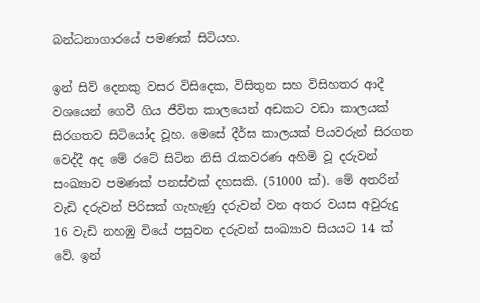බන්ධනාගාරයේ පමණක් සිටියහ.

ඉන් සිව් දෙනකු වසර විසිදෙක, විසිතුන සහ විසිහතර ආදී වශයෙන් ගෙවී ගිය ජීවිත කාලයෙන් අඩකට වඩා කාලයක් සිරගතව සිටියෝද වූහ. මෙසේ දීර්ඝ කාලයක් පියවරුන් සිරගත වෙද්දී අද මේ රටේ සිටින නිසි රැකවරණ අහිමි වූ දරුවන් සංඛ්‍යාව පමණක් පනස්එක් දහසකි. (51000 ක්). මේ අතරින් වැඩි දරුවන් පිරිසක් ගැහැණු දරුවන් වන අතර වයස අවුරුදු 16 වැඩි නහඹු වියේ පසුවන දරුවන් සංඛ්‍යාව සියයට 14 ක් වේ. ඉන්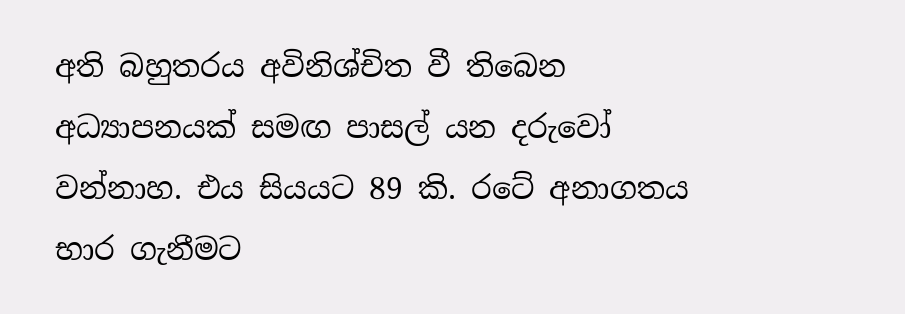අති බහුතරය අවිනිශ්චිත වී තිබෙන අධ්‍යාපනයක් සමඟ පාසල් යන දරුවෝ වන්නාහ. එය සියයට 89 කි. රටේ අනාගතය භාර ගැනීමට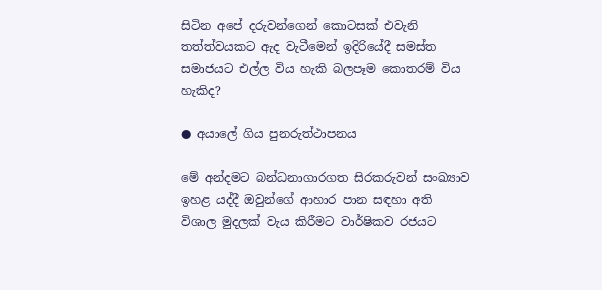සිටින අපේ දරුවන්ගෙන් කොටසක් එවැනි තත්ත්වයකට ඇද වැටීමෙන් ඉදිරියේදී සමස්ත සමාජයට එල්ල විය හැකි බලපෑම කොතරම් විය හැකිද?

● අයාලේ ගිය පුනරුත්ථාපනය

මේ අන්දමට බන්ධනාගාරගත සිරකරුවන් සංඛ්‍යාව ඉහළ යද්දී ඔවුන්ගේ ආහාර පාන සඳහා අති විශාල මුදලක් වැය කිරීමට වාර්ෂිකව රජයට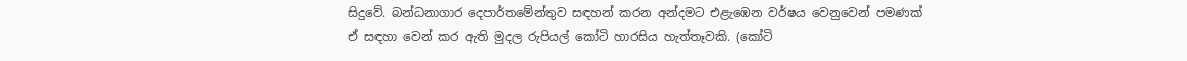සිදුවේ. බන්ධනාගාර දෙපාර්තමේන්තුව සඳහන් කරන අන්දමට එළැඹෙන වර්ෂය වෙනුවෙන් පමණක් ඒ සඳහා වෙන් කර ඇති මුදල රුපියල් කෝටි හාරසිය හැත්තෑවකි. (කෝටි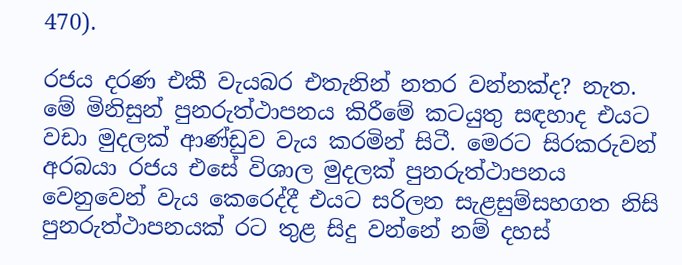470).

රජය දරණ එකී වැයබර එතැනින් නතර වන්නක්ද? නැත. මේ මිනිසුන් පුනරුත්ථාපනය කිරීමේ කටයුතු සඳහාද එයට වඩා මුදලක් ආණ්ඩුව වැය කරමින් සිටී. මෙරට සිරකරුවන් අරබයා රජය එසේ විශාල මුදලක් පුනරුත්ථාපනය වෙනුවෙන් වැය කෙරෙද්දී එයට සරිලන සැළසුම්සහගත නිසි පුනරුත්ථාපනයක් රට තුළ සිදු වන්නේ නම් දහස්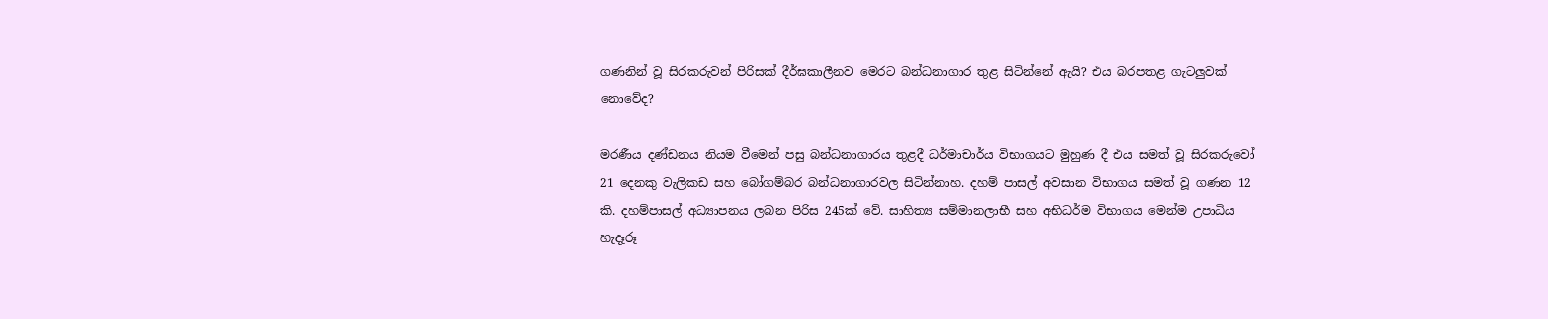ගණනින් වූ සිරකරුවන් පිරිසක් දීර්ඝකාලීනව මෙරට බන්ධනාගාර තුළ සිටින්නේ ඇයි? එය බරපතළ ගැටලුවක් නොවේද?

මරණීය දණ්ඩනය නියම වීමෙන් පසු බන්ධනාගාරය තුළදී ධර්මාචාර්ය විභාගයට මුහුණ දී එය සමත් වූ සිරකරුවෝ 21 දෙනකු වැලිකඩ සහ බෝගම්බර බන්ධනාගාරවල සිටින්නාහ. දහම් පාසල් අවසාන විභාගය සමත් වූ ගණන 12 කි. දහම්පාසල් අධ්‍යාපනය ලබන පිරිස 245ක් වේ. සාහිත්‍ය සම්මානලාභී සහ අභිධර්ම විභාගය මෙන්ම උපාධිය හැදෑරූ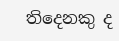තිදෙනකු ද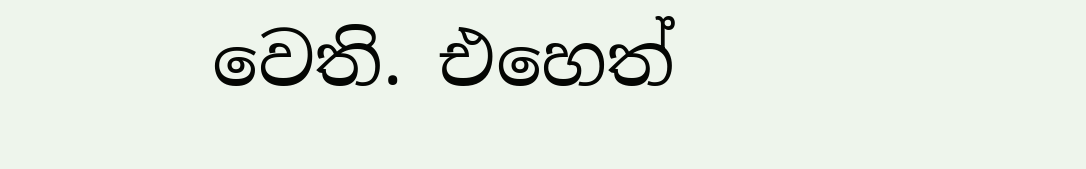වෙති. එහෙත්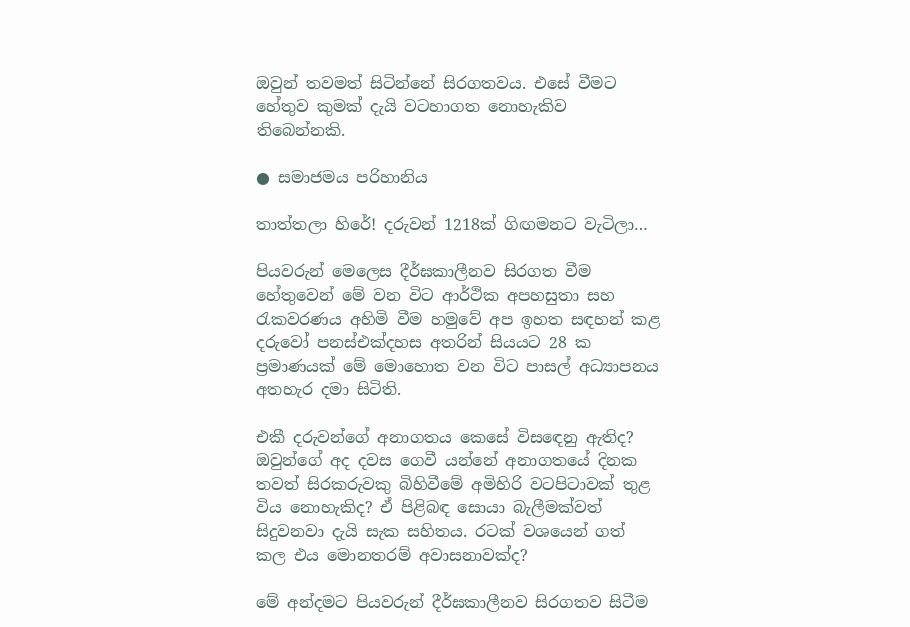ඔවුන් තවමත් සිටින්නේ සිරගතවය. එසේ වීමට හේතුව කුමක් දැයි වටහාගත නොහැකිව තිබෙන්නකි.

● සමාජමය පරිහානිය

තාත්තලා හිරේ! දරුවන් 1218ක් ගිඟමනට වැටිලා…

පියවරුන් මෙලෙස දීර්ඝකාලීනව සිරගත වීම හේතුවෙන් මේ වන විට ආර්ථික අපහසුතා සහ රැකවරණය අහිමි වීම හමුවේ අප ඉහත සඳහන් කළ දරුවෝ පනස්එක්දහස අතරින් සියයට 28 ක ප්‍රමාණයක් මේ මොහොත වන විට පාසල් අධ්‍යාපනය අතහැර දමා සිටිති.

එකී දරුවන්ගේ අනාගතය කෙසේ විසඳෙනු ඇතිද? ඔවුන්ගේ අද දවස ගෙවී යන්නේ අනාගතයේ දිනක තවත් සිරකරුවකු බිහිවීමේ අමිහිරි වටපිටාවක් තුළ විය නොහැකිද? ඒ පිළිබඳ සොයා බැලීමක්වත් සිදුවනවා දැයි සැක සහිතය. රටක් වශයෙන් ගත් කල එය මොනතරම් අවාසනාවක්ද?

මේ අන්දමට පියවරුන් දීර්ඝකාලීනව සිරගතව සිටීම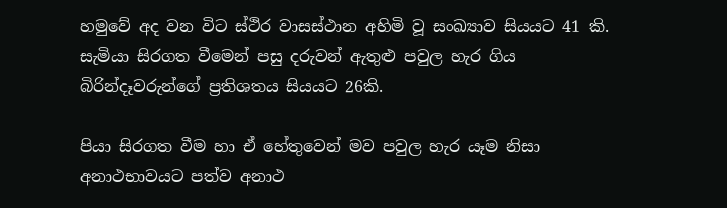හමුවේ අද වන විට ස්ථිර වාසස්ථාන අහිමි වූ සංඛ්‍යාව සියයට 41 කි. සැමියා සිරගත වීමෙන් පසු දරුවන් ඇතුළු පවුල හැර ගිය බිරින්දෑවරුන්ගේ ප්‍රතිශතය සියයට 26කි.

පියා සිරගත වීම හා ඒ හේතුවෙන් මව පවුල හැර යෑම නිසා අනාථභාවයට පත්ව අනාථ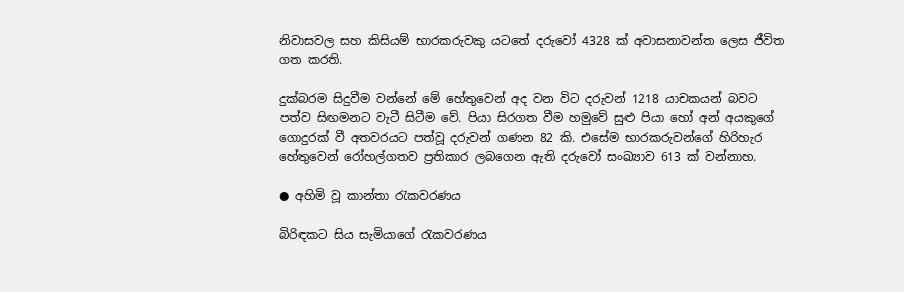නිවාසවල සහ කිසියම් භාරකරුවකු යටතේ දරුවෝ 4328 ක් අවාසනාවන්ත ලෙස ජීවිත ගත කරති.

දුක්බරම සිදුවීම වන්නේ මේ හේතුවෙන් අද වන විට දරුවන් 1218 යාචකයන් බවට පත්ව සිඟමනට වැටී සිටීම වේ. පියා සිරගත වීම හමුවේ සුළු පියා හෝ අන් අයකුගේ ගොදුරක් වී අතවරයට පත්වූ දරුවන් ගණන 82 කි. එසේම භාරකරුවන්ගේ හිරිහැර හේතුවෙන් රෝහල්ගතව ප්‍රතිකාර ලබගෙන ඇති දරුවෝ සංඛ්‍යාව 613 ක් වන්නාහ.

● අහිමි වූ කාන්තා රැකවරණය

බිරිඳකට සිය සැමියාගේ රැකවරණය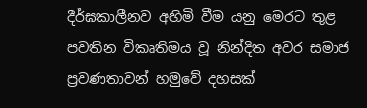දීර්ඝකාලීනව අහිමි වීම යනු මෙරට තුළ පවතින විකෘතිමය වූ නින්දිත අවර සමාජ ප්‍රවණතාවන් හමුවේ දහසක්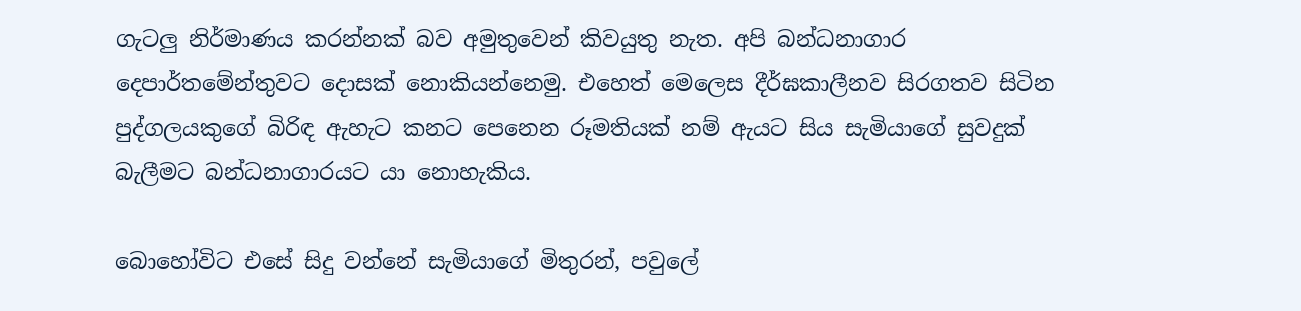ගැටලු නිර්මාණය කරන්නක් බව අමුතුවෙන් කිවයුතු නැත. අපි බන්ධනාගාර දෙපාර්තමේන්තුවට දොසක් නොකියන්නෙමු. එහෙත් මෙලෙස දීර්ඝකාලීනව සිරගතව සිටින පුද්ගලයකුගේ බිරිඳ ඇහැට කනට පෙනෙන රූමතියක් නම් ඇයට සිය සැමියාගේ සුවදුක් බැලීමට බන්ධනාගාරයට යා නොහැකිය.

බොහෝවිට එසේ සිදු වන්නේ සැමියාගේ මිතුරන්, පවුලේ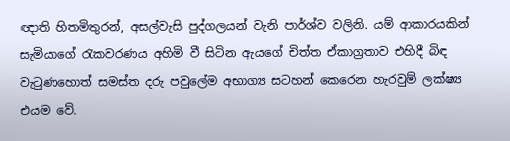ඥාති හිතමිතුරන්, අසල්වැසි පුද්ගලයන් වැනි පාර්ශ්ව වලිනි. යම් ආකාරයකින් සැමියාගේ රැකවරණය අහිමි වී සිටින ඇයගේ චිත්ත ඒකාග්‍රතාව එහිදී බිඳ වැටුණහොත් සමස්ත දරු පවුලේම අභාග්‍ය සටහන් කෙරෙන හැරවුම් ලක්ෂ්‍ය එයම වේ.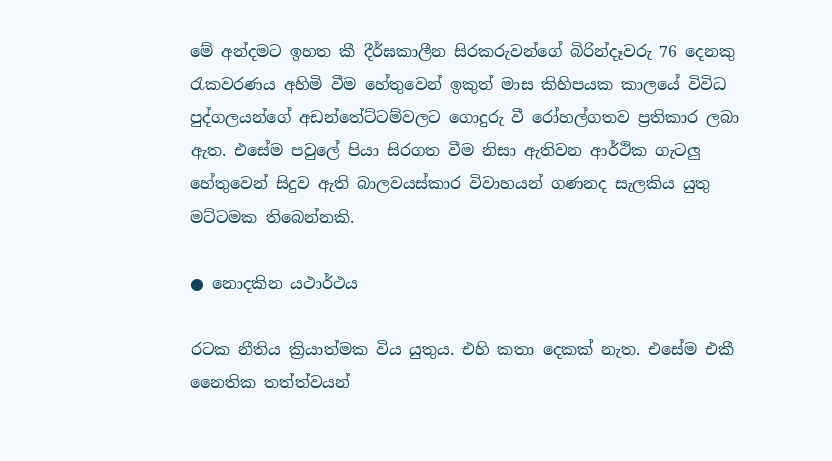මේ අන්දමට ඉහත කී දීර්ඝකාලීන සිරකරුවන්ගේ බිරින්දෑවරු 76 දෙනකු රැකවරණය අහිමි වීම හේතුවෙන් ඉකුත් මාස කිහිපයක කාලයේ විවිධ පුද්ගලයන්ගේ අඩන්තේට්ටම්වලට ගොදුරු වී රෝහල්ගතව ප්‍රතිකාර ලබා ඇත. එසේම පවුලේ පියා සිරගත වීම නිසා ඇතිවන ආර්ථික ගැටලු හේතුවෙන් සිදුව ඇති බාලවයස්කාර විවාහයන් ගණනද සැලකිය යුතු මට්ටමක තිබෙන්නකි.

● නොදකින යථාර්ථය

රටක නීතිය ක්‍රියාත්මක විය යුතුය. එහි කතා දෙකක් නැත. එසේම එකී නෛතික තත්ත්වයන්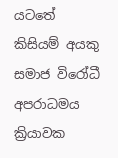යටතේ කිසියම් අයකු සමාජ විරෝධී අපරාධමය ක්‍රියාවක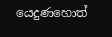යෙදුණහොත්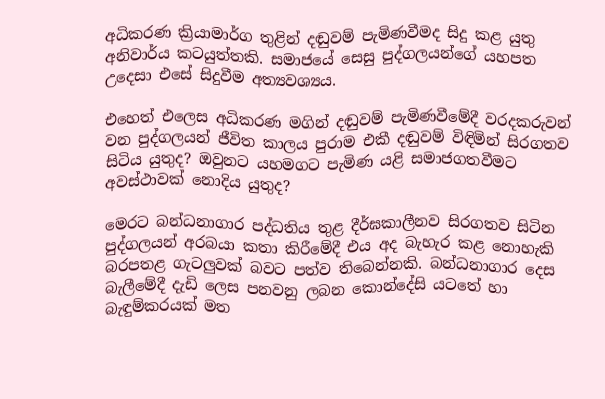අධිකරණ ක්‍රියාමාර්ග තුළින් දඬුවම් පැමිණවීමද සිදු කළ යුතු අනිවාර්ය කටයුත්තකි. සමාජයේ සෙසු පුද්ගලයන්ගේ යහපත උදෙසා එසේ සිදුවීම අත්‍යවශ්‍යය.

එහෙත් එලෙස අධිකරණ මගින් දඬුවම් පැමිණවීමේදී වරදකරුවන් වන පුද්ගලයන් ජීවිත කාලය පුරාම එකී දඬුවම් විඳිමින් සිරගතව සිටිය යුතුද? ඔවුනට යහමගට පැමිණ යළි සමාජගතවීමට අවස්ථාවක් නොදිය යුතුද?

මෙරට බන්ධනාගාර පද්ධතිය තුළ දීර්ඝකාලීනව සිරගතව සිටින පුද්ගලයන් අරබයා කතා කිරීමේදී එය අද බැහැර කළ නොහැකි බරපතළ ගැටලුවක් බවට පත්ව තිබෙන්නකි. බන්ධනාගාර දෙස බැලීමේදී දැඩි ලෙස පනවනු ලබන කොන්දේසි යටතේ හා බැඳුම්කරයක් මත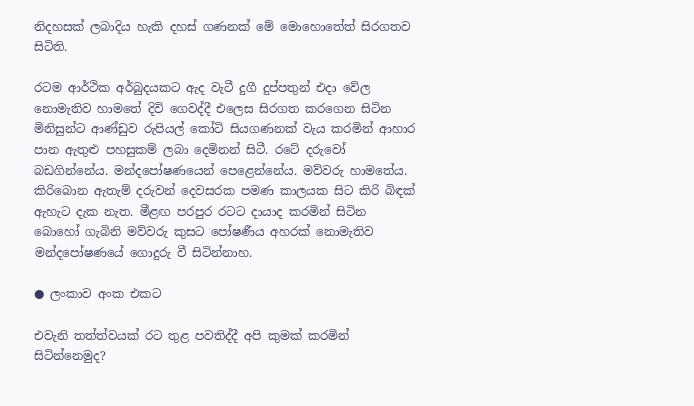නිදහසක් ලබාදිය හැකි දහස් ගණනක් මේ මොහොතේත් සිරගතව සිටිති.

රටම ආර්ථික අර්බුදයකට ඇද වැටී දුගී දුප්පතුන් එදා වේල නොමැතිව හාමතේ දිවි ගෙවද්දී එලෙස සිරගත කරගෙන සිටින මිනිසුන්ට ආණ්ඩුව රුපියල් කෝටි සියගණනක් වැය කරමින් ආහාර පාන ඇතුළු පහසුකම් ලබා දෙමිනන් සිටී. රටේ දරුවෝ බඩගින්නේය. මන්දපෝෂණයෙන් පෙළෙන්නේය. මව්වරු හාමතේය. කිරිබොන ඇතැම් දරුවන් දෙවසරක පමණ කාලයක සිට කිරි බිඳක් ඇහැට දැක නැත. මීළඟ පරපුර රටට දායාද කරමින් සිටින බොහෝ ගැබිනි මව්වරු කුසට පෝෂණීය අහරක් නොමැතිව මන්දපෝෂණයේ ගොදුරු වී සිටින්නාහ.

● ලංකාව අංක එකට

එවැනි තත්ත්වයක් රට තුළ පවතිද්දී අපි කුමක් කරමින් සිටින්නෙමුද?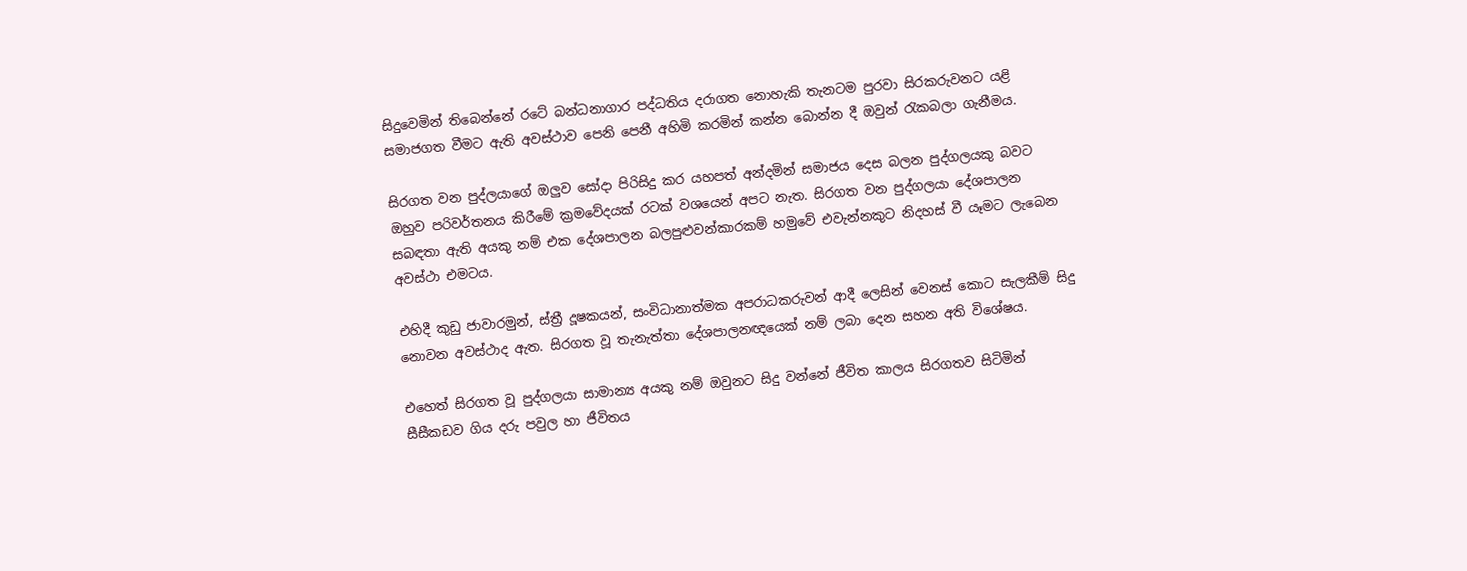සිදුවෙමින් තිබෙන්නේ රටේ බන්ධනාගාර පද්ධතිය දරාගත නොහැකි තැනටම පුරවා සිරකරුවනට යළි සමාජගත වීමට ඇති අවස්ථාව පෙනි පෙනී අහිමි කරමින් කන්න බොන්න දී ඔවුන් රැකබලා ගැනීමය.

සිරගත වන පුද්ලයාගේ ඔලුව සෝදා පිරිසිදු කර යහපත් අන්දමින් සමාජය දෙස බලන පුද්ගලයකු බවට ඔහුව පරිවර්තනය කිරීමේ ක්‍රමවේදයක් රටක් වශයෙන් අපට නැත. සිරගත වන පුද්ගලයා දේශපාලන සබඳතා ඇති අයකු නම් එක දේශපාලන බලපුළුවන්කාරකම් හමුවේ එවැන්නකුට නිදහස් වී යෑමට ලැබෙන අවස්ථා එමටය.

එහිදී කුඩු ජාවාරමුන්, ස්ත්‍රී දූෂකයන්, සංවිධානාත්මක අපරාධකරුවන් ආදී ලෙසින් වෙනස් කොට සැලකීම් සිදු නොවන අවස්ථාද ඇත. සිරගත වූ තැනැත්තා දේශපාලනඥයෙක් නම් ලබා දෙන සහන අති විශේෂය.

එහෙත් සිරගත වූ පුද්ගලයා සාමාන්‍ය අයකු නම් ඔවුනට සිදු වන්නේ ජීවිත කාලය සිරගතව සිටිමින් සීසීකඩව ගිය දරු පවුල හා ජීවිතය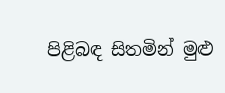පිළිබඳ සිතමින් මුළු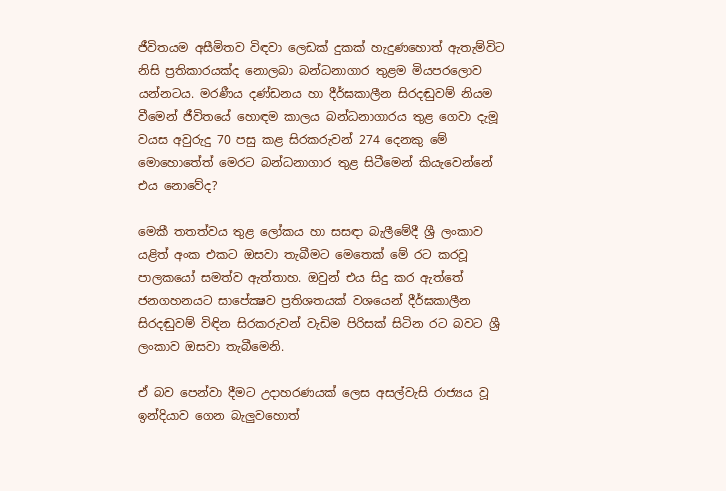ජීවිතයම අසීමිතව විඳවා ලෙඩක් දුකක් හැදුණහොත් ඇතැම්විට නිසි ප්‍රතිකාරයක්ද නොලබා බන්ධනාගාර තුළම මියපරලොව යන්නටය. මරණීය දණ්ඩනය හා දීර්ඝකාලීන සිරදඬුවම් නියම වීමෙන් ජීවිතයේ හොඳම කාලය බන්ධනාගාරය තුළ ගෙවා දැමූ වයස අවුරුදු 70 පසු කළ සිරකරුවන් 274 දෙනකු මේ මොහොතේත් මෙරට බන්ධනාගාර තුළ සිටීමෙන් කියැවෙන්නේ එය නොවේද?

මෙකී තතත්වය තුළ ලෝකය හා සසඳා බැලීමේදී ශ්‍රී ලංකාව යළිත් අංක එකට ඔසවා තැබීමට මෙතෙක් මේ රට කරවූ පාලකයෝ සමත්ව ඇත්තාහ. ඔවුන් එය සිදු කර ඇත්තේ ජනගහනයට සාපේක්‍ෂව ප්‍රතිශතයක් වශයෙන් දීර්ඝකාලීන සිරදඬුවම් විඳින සිරකරුවන් වැඩිම පිරිසක් සිටින රට බවට ශ්‍රී ලංකාව ඔසවා තැබීමෙනි.

ඒ බව පෙන්වා දීමට උදාහරණයක් ලෙස අසල්වැසි රාජ්‍යය වූ ඉන්දියාව ගෙන බැලුවහොත්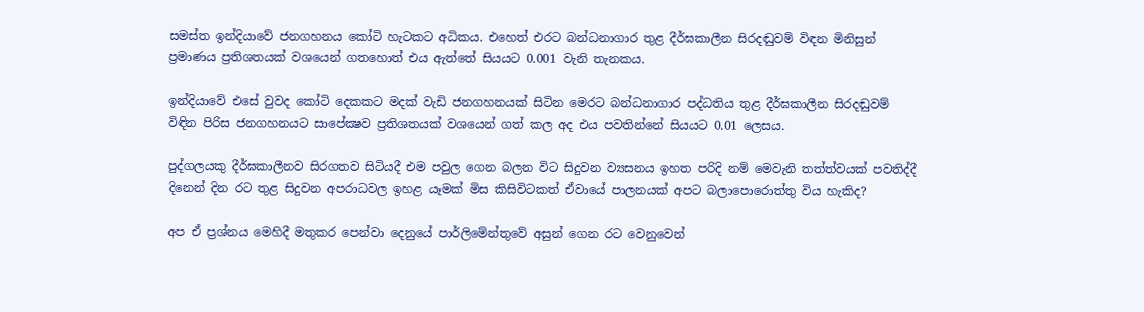සමස්ත ඉන්දියාවේ ජනගහනය කෝටි හැටකට අධිකය. එහෙත් එරට බන්ධනාගාර තුළ දීර්ඝකාලීන සිරදඬුවම් විඳන මිනිසුන් ප්‍රමාණය ප්‍රතිශතයක් වශයෙන් ගතහොත් එය ඇත්තේ සියයට 0.001 වැනි තැනකය.

ඉන්දියාවේ එසේ වුවද කෝටි දෙකකට මදක් වැඩි ජනගහනයක් සිටින මෙරට බන්ධනාගාර පද්ධතිය තුළ දීර්ඝකාලීන සිරදඬුවම් විඳින පිරිස ජනගහනයට සාපේක්‍ෂව ප්‍රතිශතයක් වශයෙන් ගත් කල අද එය පවතින්නේ සියයට 0.01 ලෙසය.

පුද්ගලයකු දීර්ඝකාලීනව සිරගතව සිටියදී එම පවුල ගෙන බලන විට සිදුවන ව්‍යසනය ඉහත පරිදි නම් මෙවැනි තත්ත්වයක් පවතිද්දී දිනෙන් දින රට තුළ සිදුවන අපරාධවල ඉහළ යෑමක් මිස කිසිවිටකත් ඒවායේ පාලනයක් අපට බලාපොරොත්තු විය හැකිද?

අප ඒ ප්‍රශ්නය මෙහිදී මතුකර පෙන්වා දෙනුයේ පාර්ලිමේන්තුවේ අසුන් ගෙන රට වෙනුවෙන්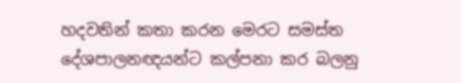හදවතින් කතා කරන මෙරට සමස්ත දේශපාලනඥයන්ට කල්පනා කර බලනු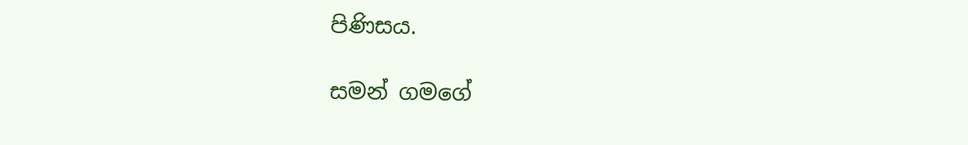පිණිසය.

සමන් ගමගේ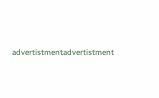advertistmentadvertistment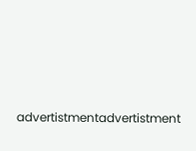advertistmentadvertistment